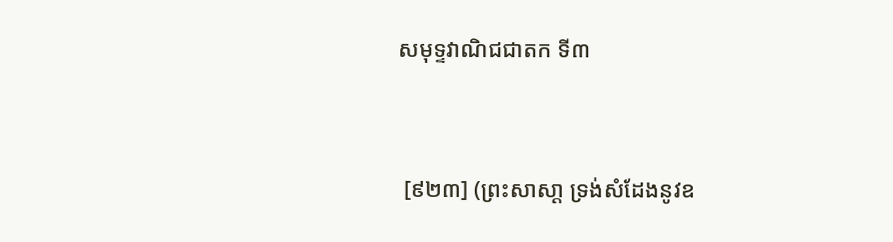សមុទ្ទវាណិជជាតក ទី៣


 [៩២៣] (ព្រះសាសា្ត ទ្រង់សំដែងនូវឧ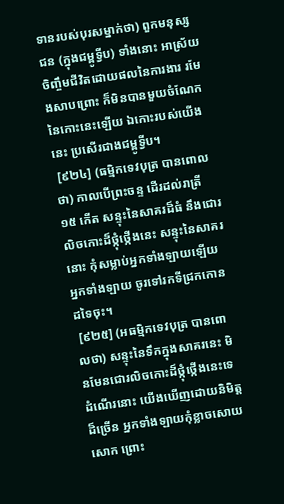ទានរបស់បុរសម្នាក់ថា) ពួកមនុស្សជន (ក្នុងជម្ពូទ្វីប) ទាំងនោះ អាស្រ័យចិញ្ចឹមជីវិតដោយផលនៃការងារ រមែងសាបព្រោះ ក៏មិនបានមួយចំណែកនៃកោះនេះឡើយ ឯកោះរបស់យើងនេះ ប្រសើរជាងជម្ពូទ្វីប។
 [៩២៤] (ធម្មិកទេវបុត្រ បានពោលថា) កាលបើព្រះចន្ទ ដើរដល់រាត្រី ១៥ កើត សន្ទុះនៃសាគរដ៏ធំ នឹងជោរលិចកោះដ៏ថ្កុំថ្កើងនេះ សន្ទុះនៃសាគរនោះ កុំសម្លាប់អ្នកទាំងឡាយឡើយ អ្នកទាំងឡាយ ចូរទៅរកទីជ្រកកោនដទៃចុះ។
 [៩២៥] (អធម្មិកទេវបុត្រ បានពោលថា) សន្ទុះនៃទឹកក្នុងសាគរនេះ មិនមែនជោរលិចកោះដ៏ថ្កុំថ្កើងនេះទេ ដំណើរនោះ យើងឃើញដោយនិមិត្តដ៏ច្រើន អ្នកទាំងឡាយកុំខ្លាចសោយសោក ព្រោះ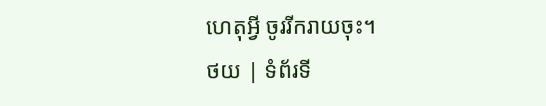ហេតុអ្វី ចូររីករាយចុះ។
ថយ | ទំព័រទី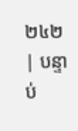២៤២ | បន្ទាប់